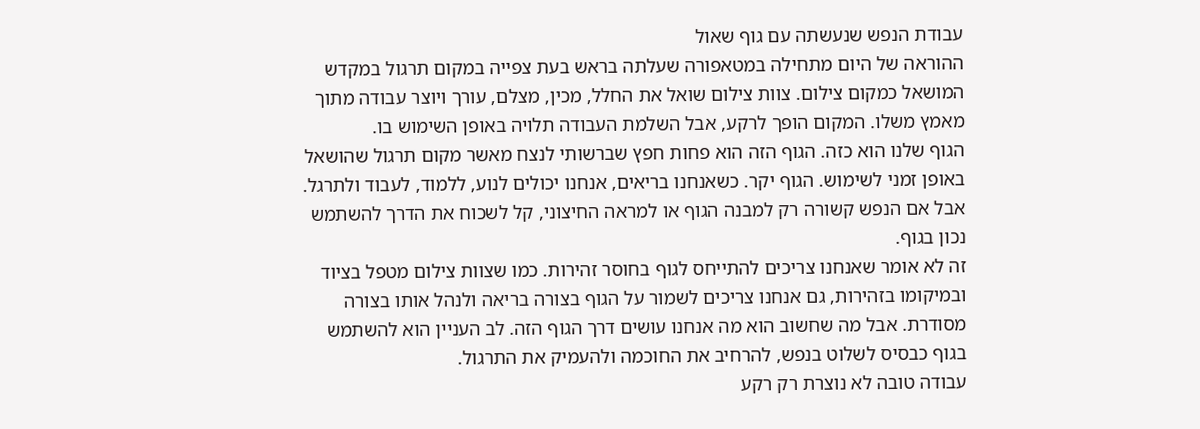עבודת הנפש שנעשתה עם גוף שאול
ההוראה של היום מתחילה במטאפורה שעלתה בראש בעת צפייה במקום תרגול במקדש המושאל כמקום צילום. צוות צילום שואל את החלל, מכין, מצלם, עורך ויוצר עבודה מתוך מאמץ משלו. המקום הופך לרקע, אבל השלמת העבודה תלויה באופן השימוש בו.
הגוף שלנו הוא כזה. הגוף הזה הוא פחות חפץ שברשותי לנצח מאשר מקום תרגול שהושאל באופן זמני לשימוש. הגוף יקר. כשאנחנו בריאים, אנחנו יכולים לנוע, ללמוד, לעבוד ולתרגל. אבל אם הנפש קשורה רק למבנה הגוף או למראה החיצוני, קל לשכוח את הדרך להשתמש נכון בגוף.
זה לא אומר שאנחנו צריכים להתייחס לגוף בחוסר זהירות. כמו שצוות צילום מטפל בציוד ובמיקומו בזהירות, גם אנחנו צריכים לשמור על הגוף בצורה בריאה ולנהל אותו בצורה מסודרת. אבל מה שחשוב הוא מה אנחנו עושים דרך הגוף הזה. לב העניין הוא להשתמש בגוף כבסיס לשלוט בנפש, להרחיב את החוכמה ולהעמיק את התרגול.
עבודה טובה לא נוצרת רק רקע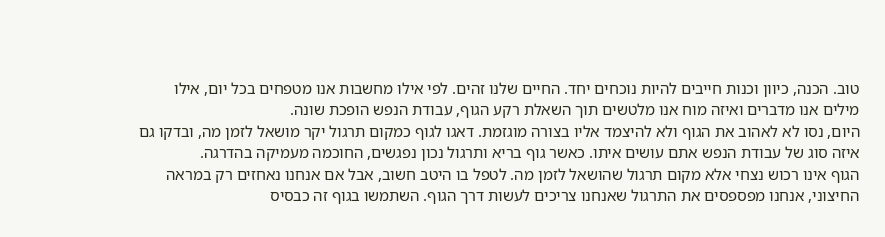טוב. הכנה, כיוון וכנות חייבים להיות נוכחים יחד. החיים שלנו זהים. לפי אילו מחשבות אנו מטפחים בכל יום, אילו מילים אנו מדברים ואיזה מוח אנו מלטשים תוך השאלת רקע הגוף, עבודת הנפש הופכת שונה.
היום, נסו לא לאהוב את הגוף ולא להיצמד אליו בצורה מוגזמת. דאגו לגוף כמקום תרגול יקר מושאל לזמן מה, ובדקו גם איזה סוג של עבודת הנפש אתם עושים איתו. כאשר גוף בריא ותרגול נכון נפגשים, החוכמה מעמיקה בהדרגה.
הגוף אינו רכוש נצחי אלא מקום תרגול שהושאל לזמן מה. לטפל בו היטב חשוב, אבל אם אנחנו נאחזים רק במראה החיצוני, אנחנו מפספסים את התרגול שאנחנו צריכים לעשות דרך הגוף. השתמשו בגוף זה כבסיס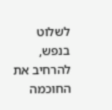לשלוט בנפש, להרחיב את החוכמה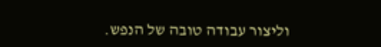וליצור עבודה טובה של הנפש.